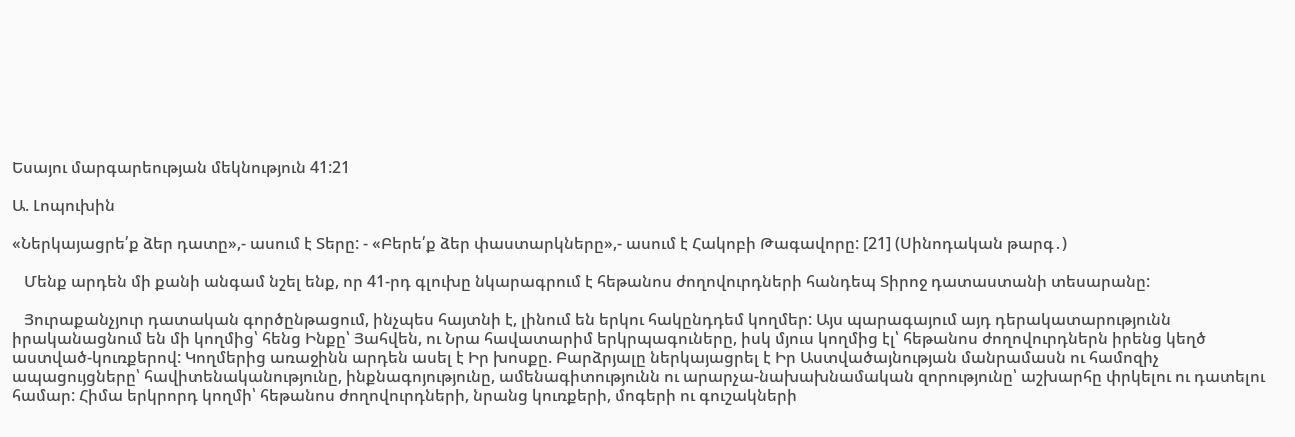Եսայու մարգարեության մեկնություն 41:21

Ա. Լոպուխին

«Ներկայացրե՛ք ձեր դատը»,- ասում է Տերը: - «Բերե՛ք ձեր փաստարկները»,- ասում է Հակոբի Թագավորը: [21] (Սինոդական թարգ․)

   Մենք արդեն մի քանի անգամ նշել ենք, որ 41-րդ գլուխը նկարագրում է հեթանոս ժողովուրդների հանդեպ Տիրոջ դատաստանի տեսարանը:

   Յուրաքանչյուր դատական գործընթացում, ինչպես հայտնի է, լինում են երկու հակընդդեմ կողմեր: Այս պարագայում այդ դերակատարությունն իրականացնում են մի կողմից՝ հենց Ինքը՝ Յահվեն, ու Նրա հավատարիմ երկրպագուները, իսկ մյուս կողմից էլ՝ հեթանոս ժողովուրդներն իրենց կեղծ աստված-կուռքերով: Կողմերից առաջինն արդեն ասել է Իր խոսքը. Բարձրյալը ներկայացրել է Իր Աստվածայնության մանրամասն ու համոզիչ ապացույցները՝ հավիտենականությունը, ինքնագոյությունը, ամենագիտությունն ու արարչա-նախախնամական զորությունը՝ աշխարհը փրկելու ու դատելու համար: Հիմա երկրորդ կողմի՝ հեթանոս ժողովուրդների, նրանց կուռքերի, մոգերի ու գուշակների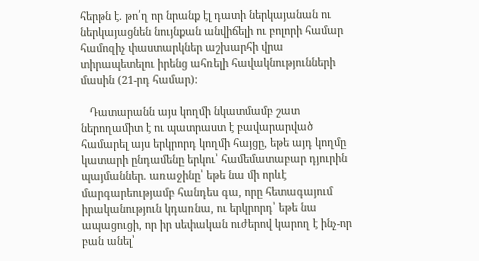հերթն է. թո՛ղ որ նրանք էլ դատի ներկայանան ու ներկայացնեն նույնքան անվիճելի ու բոլորի համար համոզիչ փաստարկներ աշխարհի վրա տիրապետելու իրենց ահռելի հավակնությունների մասին (21-րդ համար):

   Դատարանն այս կողմի նկատմամբ շատ ներողամիտ է ու պատրաստ է բավարարված համարել այս երկրորդ կողմի հայցը, եթե այդ կողմը կատարի ընդամենը երկու՝ համեմատաբար դյուրին պայմաններ. առաջինը՝ եթե նա մի որևէ մարգարեությամբ հանդես գա, որը հետագայում իրականություն կդառնա, ու երկրորդ՝ եթե նա ապացուցի, որ իր սեփական ուժերով կարող է ինչ-որ բան անել՝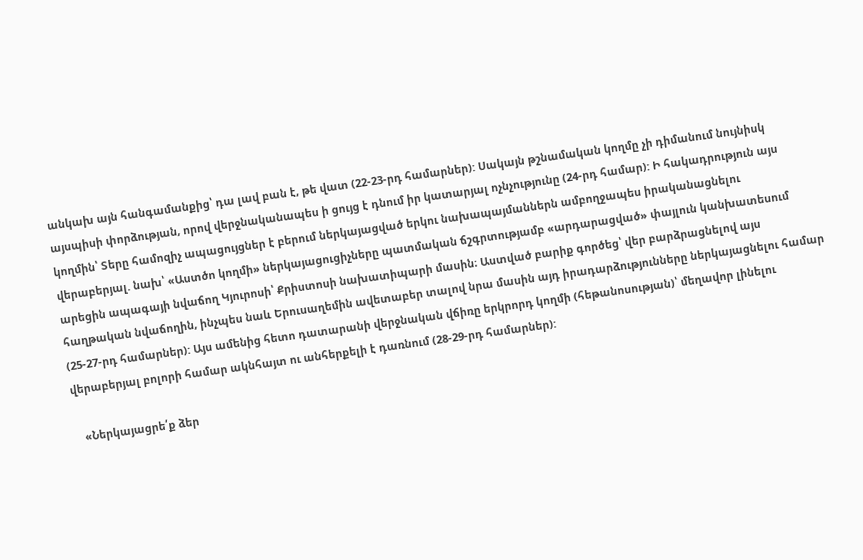անկախ այն հանգամանքից՝ դա լավ բան է, թե վատ (22-23-րդ համարներ): Սակայն թշնամական կողմը չի դիմանում նույնիսկ այսպիսի փորձության, որով վերջնականապես ի ցույց է դնում իր կատարյալ ոչնչությունը (24-րդ համար): Ի հակադրություն այս կողմին՝ Տերը համոզիչ ապացույցներ է բերում ներկայացված երկու նախապայմաններն ամբողջապես իրականացնելու վերաբերյալ. նախ՝ «Աստծո կողմի» ներկայացուցիչները պատմական ճշգրտությամբ «արդարացված» փայլուն կանխատեսում արեցին ապագայի նվաճող Կյուրոսի՝ Քրիստոսի նախատիպարի մասին։ Աստված բարիք գործեց՝ վեր բարձրացնելով այս հաղթական նվաճողին, ինչպես նաև Երուսաղեմին ավետաբեր տալով նրա մասին այդ իրադարձությունները ներկայացնելու համար (25-27-րդ համարներ): Այս ամենից հետո դատարանի վերջնական վճիռը երկրորդ կողմի (հեթանոսության)՝ մեղավոր լինելու վերաբերյալ բոլորի համար ակնհայտ ու անհերքելի է դառնում (28-29-րդ համարներ):

   «Ներկայացրե՛ք ձեր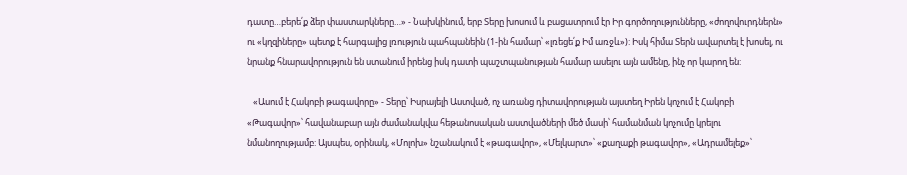դատը…բերե՛ք ձեր փաստարկները…» - Նախկինում, երբ Տերը խոսում և բացատրում էր Իր գործողությունները, «ժողովուրդներն» ու «կղզիները» պետք է հարգալից լռություն պահպանեին (1-ին համար՝ «լռեցե՛ք Իմ առջև»): Իսկ հիմա Տերն ավարտել է խոսել, ու նրանք հնարավորություն են ստանում իրենց իսկ դատի պաշտպանության համար ասելու այն ամենը, ինչ որ կարող են:

   «Ասում է Հակոբի թագավորը» - Տերը՝ Իսրայելի Աստված, ոչ առանց դիտավորության այստեղ Իրեն կոչում է Հակոբի «Թագավոր»՝ հավանաբար այն ժամանակվա հեթանոսական աստվածների մեծ մասի՝ համանման կոչումը կրելու նմանողությամբ: Այսպես, օրինակ, «Մոլոխ» նշանակում է «թագավոր», «Մելկարտ»՝ «քաղաքի թագավոր», «Ադրամելեք»՝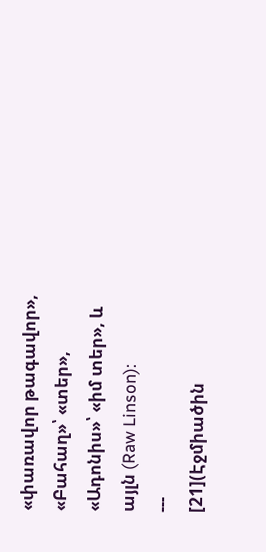«փառավոր թագավոր», «Բահաղ»՝ «տեր», «Ադոնիս»՝ «իմ տեր», և այլն (Raw Linson):
---
[21](Էջմիածին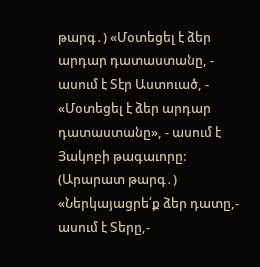թարգ․) «Մօտեցել է ձեր արդար դատաստանը, - ասում է Տէր Աստուած, - «Մօտեցել է ձեր արդար դատաստանը», - ասում է Յակոբի թագաւորը:
(Արարատ թարգ․) «Ներկայացրե՛ք ձեր դատը,- ասում է Տերը,-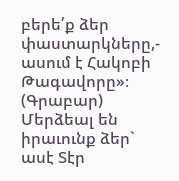բերե՛ք ձեր փաստարկները,- ասում է Հակոբի Թագավորը»։
(Գրաբար) Մերձեալ են իրաւունք ձեր` ասէ Տէր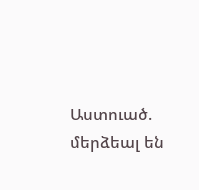Աստուած. մերձեալ են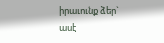իրաւունք ձեր` ասէ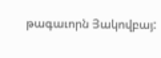թագաւորն Յակովբայ: